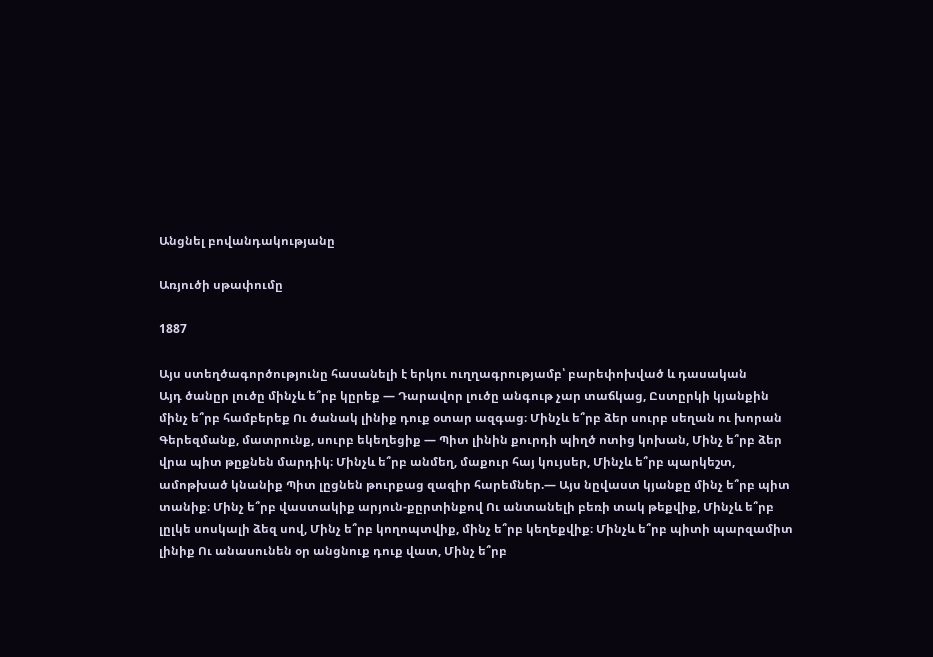Անցնել բովանդակությանը

Առյուծի սթափումը

1887

Այս ստեղծագործությունը հասանելի է երկու ուղղագրությամբ՝ բարեփոխված և դասական
Այդ ծանըր լուծը մինչև ե՞րբ կըրեք — Դարավոր լուծը անգութ չար տաճկաց, Ըստըրկի կյանքին մինչ ե՞րբ համբերեք Ու ծանակ լինիք դուք օտար ազգաց։ Մինչև ե՞րբ ձեր սուրբ սեղան ու խորան Գերեզմանք, մատրունք, սուրբ եկեղեցիք — Պիտ լինին քուրդի պիղծ ոտից կոխան, Մինչ ե՞րբ ձեր վրա պիտ թըքնեն մարդիկ։ Մինչև ե՞րբ անմեղ, մաքուր հայ կույսեր, Մինչև ե՞րբ պարկեշտ, ամոթխած կնանիք Պիտ լըցնեն թուրքաց զազիր հարեմներ.— Այս նըվաստ կյանքը մինչ ե՞րբ պիտ տանիք։ Մինչ ե՞րբ վաստակիք արյուն-քըրտինքով Ու անտանելի բեռի տակ թեքվիք, Մինչև ե՞րբ լըլկե սոսկալի ձեզ սով, Մինչ ե՞րբ կողոպտվիք, մինչ ե՞րբ կեղեքվիք։ Մինչև ե՞րբ պիտի պարզամիտ լինիք Ու անասունեն օր անցնուք դուք վատ, Մինչ ե՞րբ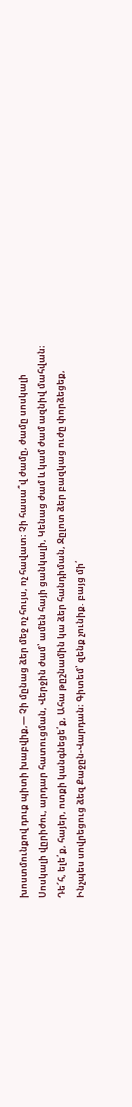խոստմունքով դուք պիտի խաբվիք,— Չի մընաց ձեր մեջ ոչ հույս, ոչ հավատ։ Չի հասա՞վ ժամը, ժամը սոսկալի Սոսկալի վըրիժու, արդար հատուցման, Վերջին ժամ՝ ամեն հայի ցանկալի, Կենաց ժամ և կամ ժամ ազնիվ մահվան։ Դե՜հ, ելե՛ք, հայեր, ոտքի կանգնեցե՛ք, Ահա թըշնամին կա ձեր հանդիման, Ջըլոտ ձեր բազկաց ուժը փորձեցեք, Ինչպես սովրեցուց ձեզ Քաջըն-Վարդան։ Գիտեմ՝ զենք չունիք. բայց մի՛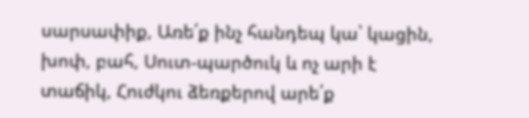սարսափիք, Առե՛ք ինչ հանդեպ կա՝ կացին, խոփ, բահ, Սուտ-պարծուկ և ոչ արի է տաճիկ, Հուժկու ձեռքերով արե՛ք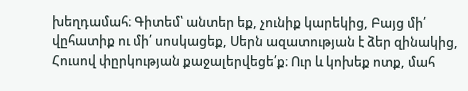խեղդամահ։ Գիտեմ՝ անտեր եք, չունիք կարեկից, Բայց մի՛ վըհատիք ու մի՛ սոսկացեք, Սերն ազատության է ձեր զինակից, Հուսով փըրկության քաջալերվեցե՛ք։ Ուր և կոխեք ոտք, մահ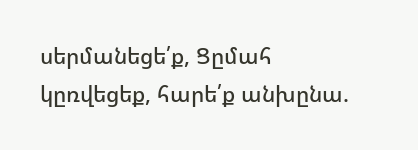սերմանեցե՛ք, Ցըմահ կըռվեցեք, հարե՛ք անխընա.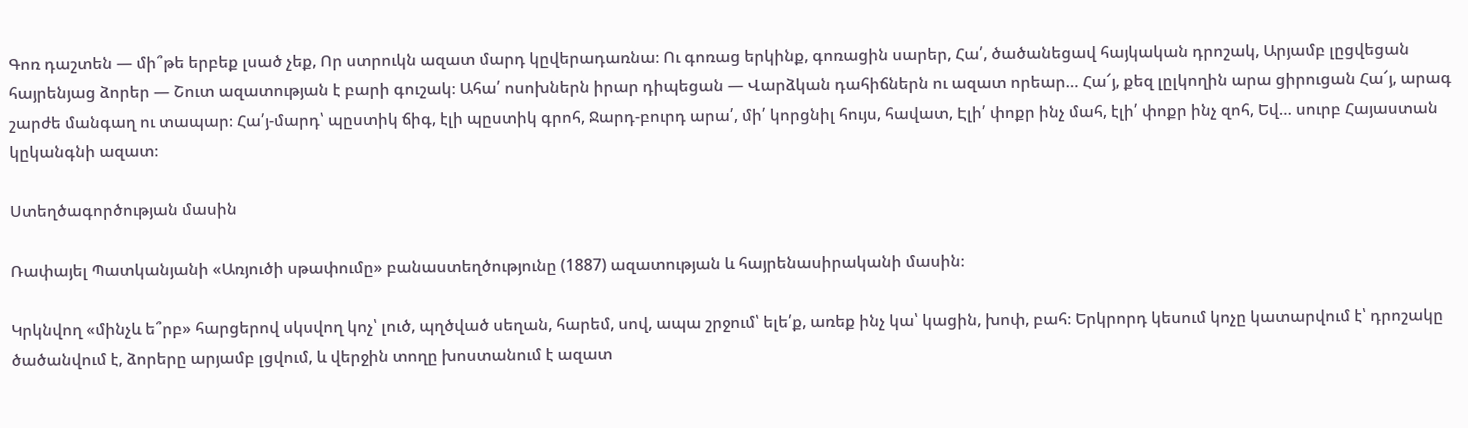Գոռ դաշտեն — մի՞թե երբեք լսած չեք, Որ ստրուկն ազատ մարդ կըվերադառնա։ Ու գոռաց երկինք, գոռացին սարեր, Հա՛, ծածանեցավ հայկական դրոշակ, Արյամբ լըցվեցան հայրենյաց ձորեր — Շուտ ազատության է բարի գուշակ։ Ահա՛ ոսոխներն իրար դիպեցան — Վարձկան դահիճներն ու ազատ որեար… Հա՜յ, քեզ լըլկողին արա ցիրուցան Հա՜յ, արագ շարժե մանգաղ ու տապար։ Հա՛յ-մարդ՝ պըստիկ ճիգ, էլի պըստիկ գրոհ, Ջարդ-բուրդ արա՛, մի՛ կորցնիլ հույս, հավատ, Էլի՛ փոքր ինչ մահ, էլի՛ փոքր ինչ զոհ, Եվ… սուրբ Հայաստան կըկանգնի ազատ։

Ստեղծագործության մասին

Ռափայել Պատկանյանի «Առյուծի սթափումը» բանաստեղծությունը (1887) ազատության և հայրենասիրականի մասին։

Կրկնվող «մինչև ե՞րբ» հարցերով սկսվող կոչ՝ լուծ, պղծված սեղան, հարեմ, սով, ապա շրջում՝ ելե՛ք, առեք ինչ կա՝ կացին, խոփ, բահ։ Երկրորդ կեսում կոչը կատարվում է՝ դրոշակը ծածանվում է, ձորերը արյամբ լցվում, և վերջին տողը խոստանում է ազատ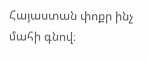Հայաստան փոքր ինչ մահի գնով։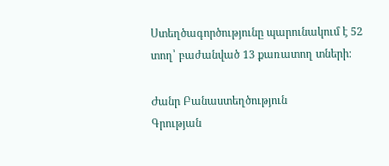Ստեղծագործությունը պարունակում է 52 տող՝ բաժանված 13 քառատող տների։

Ժանր Բանաստեղծություն
Գրության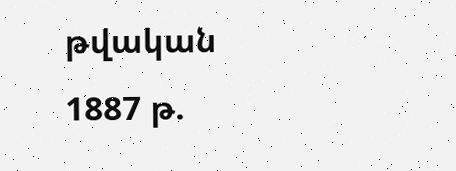թվական 1887 թ.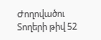Ժողովածու
Տողերի թիվ 52